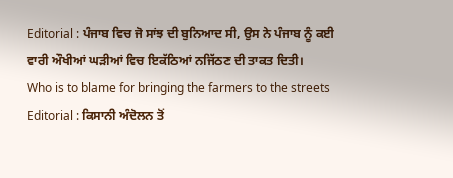Editorial : ਪੰਜਾਬ ਵਿਚ ਜੋ ਸਾਂਝ ਦੀ ਬੁਨਿਆਦ ਸੀ, ਉਸ ਨੇ ਪੰਜਾਬ ਨੂੰ ਕਈ ਵਾਰੀ ਔਖੀਆਂ ਘੜੀਆਂ ਵਿਚ ਇਕੱਠਿਆਂ ਨਜਿੱਠਣ ਦੀ ਤਾਕਤ ਦਿਤੀ।
Who is to blame for bringing the farmers to the streets Editorial : ਕਿਸਾਨੀ ਅੰਦੋਲਨ ਤੋਂ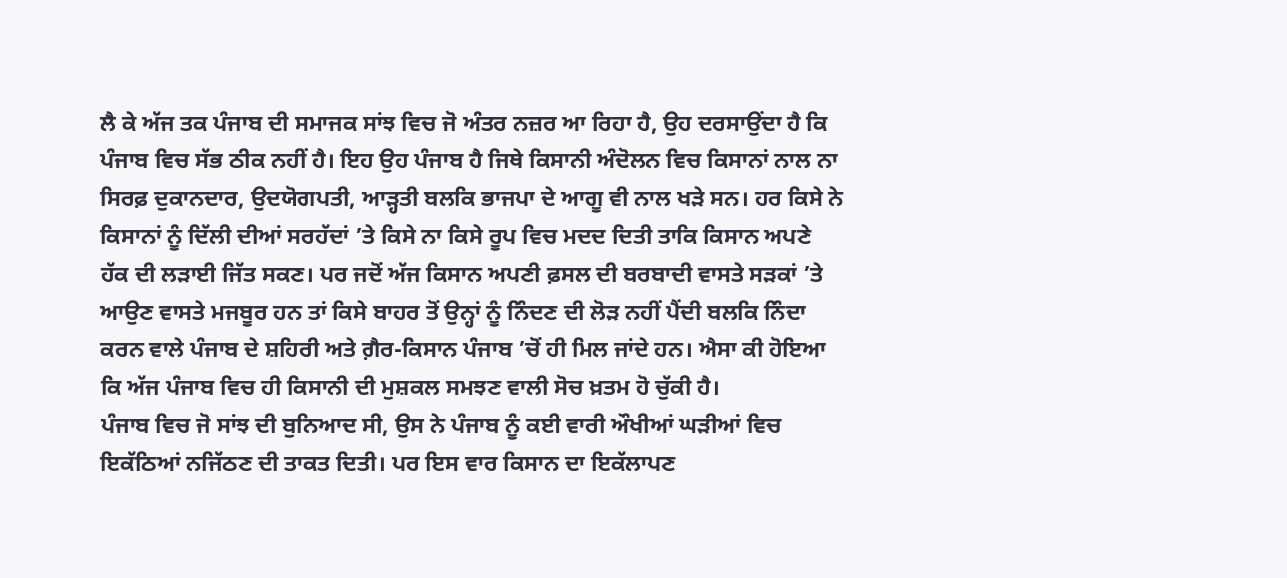ਲੈ ਕੇ ਅੱਜ ਤਕ ਪੰਜਾਬ ਦੀ ਸਮਾਜਕ ਸਾਂਝ ਵਿਚ ਜੋ ਅੰਤਰ ਨਜ਼ਰ ਆ ਰਿਹਾ ਹੈ, ਉਹ ਦਰਸਾਉਂਦਾ ਹੈ ਕਿ ਪੰਜਾਬ ਵਿਚ ਸੱਭ ਠੀਕ ਨਹੀਂ ਹੈ। ਇਹ ਉਹ ਪੰਜਾਬ ਹੈ ਜਿਥੇ ਕਿਸਾਨੀ ਅੰਦੋਲਨ ਵਿਚ ਕਿਸਾਨਾਂ ਨਾਲ ਨਾ ਸਿਰਫ਼ ਦੁਕਾਨਦਾਰ, ਉਦਯੋਗਪਤੀ, ਆੜ੍ਹਤੀ ਬਲਕਿ ਭਾਜਪਾ ਦੇ ਆਗੂ ਵੀ ਨਾਲ ਖੜੇ ਸਨ। ਹਰ ਕਿਸੇ ਨੇ ਕਿਸਾਨਾਂ ਨੂੰ ਦਿੱਲੀ ਦੀਆਂ ਸਰਹੱਦਾਂ ’ਤੇ ਕਿਸੇ ਨਾ ਕਿਸੇ ਰੂਪ ਵਿਚ ਮਦਦ ਦਿਤੀ ਤਾਕਿ ਕਿਸਾਨ ਅਪਣੇ ਹੱਕ ਦੀ ਲੜਾਈ ਜਿੱਤ ਸਕਣ। ਪਰ ਜਦੋਂ ਅੱਜ ਕਿਸਾਨ ਅਪਣੀ ਫ਼ਸਲ ਦੀ ਬਰਬਾਦੀ ਵਾਸਤੇ ਸੜਕਾਂ ’ਤੇ ਆਉਣ ਵਾਸਤੇ ਮਜਬੂਰ ਹਨ ਤਾਂ ਕਿਸੇ ਬਾਹਰ ਤੋਂ ਉਨ੍ਹਾਂ ਨੂੰ ਨਿੰਦਣ ਦੀ ਲੋੜ ਨਹੀਂ ਪੈਂਦੀ ਬਲਕਿ ਨਿੰਦਾ ਕਰਨ ਵਾਲੇ ਪੰਜਾਬ ਦੇ ਸ਼ਹਿਰੀ ਅਤੇ ਗ਼ੈਰ-ਕਿਸਾਨ ਪੰਜਾਬ ’ਚੋਂ ਹੀ ਮਿਲ ਜਾਂਦੇ ਹਨ। ਐਸਾ ਕੀ ਹੋਇਆ ਕਿ ਅੱਜ ਪੰਜਾਬ ਵਿਚ ਹੀ ਕਿਸਾਨੀ ਦੀ ਮੁਸ਼ਕਲ ਸਮਝਣ ਵਾਲੀ ਸੋਚ ਖ਼ਤਮ ਹੋ ਚੁੱਕੀ ਹੈ।
ਪੰਜਾਬ ਵਿਚ ਜੋ ਸਾਂਝ ਦੀ ਬੁਨਿਆਦ ਸੀ, ਉਸ ਨੇ ਪੰਜਾਬ ਨੂੰ ਕਈ ਵਾਰੀ ਔਖੀਆਂ ਘੜੀਆਂ ਵਿਚ ਇਕੱਠਿਆਂ ਨਜਿੱਠਣ ਦੀ ਤਾਕਤ ਦਿਤੀ। ਪਰ ਇਸ ਵਾਰ ਕਿਸਾਨ ਦਾ ਇਕੱਲਾਪਣ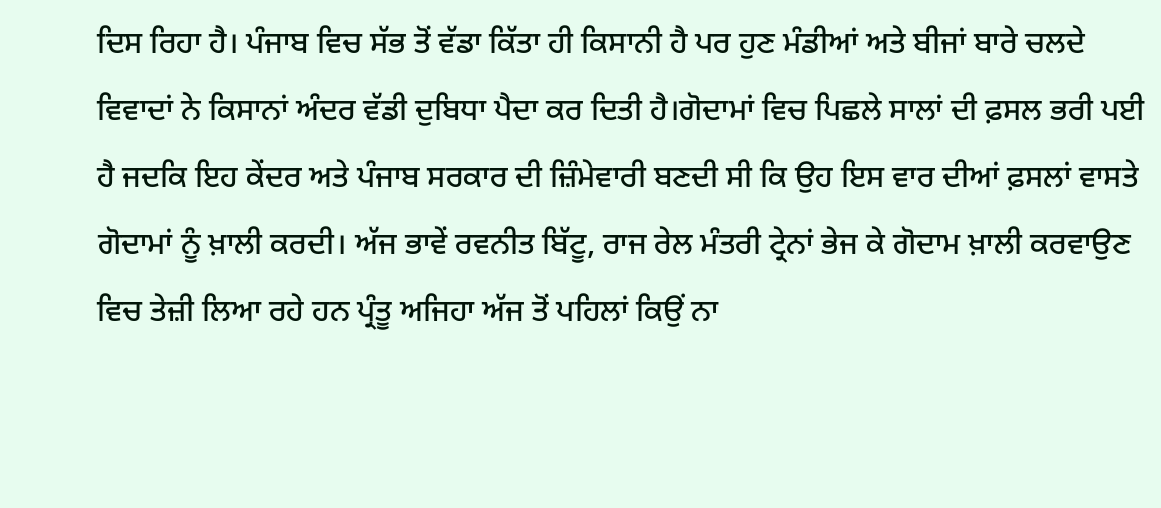ਦਿਸ ਰਿਹਾ ਹੈ। ਪੰਜਾਬ ਵਿਚ ਸੱਭ ਤੋਂ ਵੱਡਾ ਕਿੱਤਾ ਹੀ ਕਿਸਾਨੀ ਹੈ ਪਰ ਹੁਣ ਮੰਡੀਆਂ ਅਤੇ ਬੀਜਾਂ ਬਾਰੇ ਚਲਦੇ ਵਿਵਾਦਾਂ ਨੇ ਕਿਸਾਨਾਂ ਅੰਦਰ ਵੱਡੀ ਦੁਬਿਧਾ ਪੈਦਾ ਕਰ ਦਿਤੀ ਹੈ।ਗੋਦਾਮਾਂ ਵਿਚ ਪਿਛਲੇ ਸਾਲਾਂ ਦੀ ਫ਼ਸਲ ਭਰੀ ਪਈ ਹੈ ਜਦਕਿ ਇਹ ਕੇਂਦਰ ਅਤੇ ਪੰਜਾਬ ਸਰਕਾਰ ਦੀ ਜ਼ਿੰਮੇਵਾਰੀ ਬਣਦੀ ਸੀ ਕਿ ਉਹ ਇਸ ਵਾਰ ਦੀਆਂ ਫ਼ਸਲਾਂ ਵਾਸਤੇ ਗੋਦਾਮਾਂ ਨੂੰ ਖ਼ਾਲੀ ਕਰਦੀ। ਅੱਜ ਭਾਵੇਂ ਰਵਨੀਤ ਬਿੱਟੂ, ਰਾਜ ਰੇਲ ਮੰਤਰੀ ਟ੍ਰੇਨਾਂ ਭੇਜ ਕੇ ਗੋਦਾਮ ਖ਼ਾਲੀ ਕਰਵਾਉਣ ਵਿਚ ਤੇਜ਼ੀ ਲਿਆ ਰਹੇ ਹਨ ਪ੍ਰੰਤੂ ਅਜਿਹਾ ਅੱਜ ਤੋਂ ਪਹਿਲਾਂ ਕਿਉਂ ਨਾ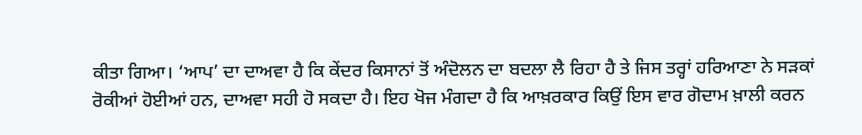ਕੀਤਾ ਗਿਆ। ‘ਆਪ’ ਦਾ ਦਾਅਵਾ ਹੈ ਕਿ ਕੇਂਦਰ ਕਿਸਾਨਾਂ ਤੋਂ ਅੰਦੋਲਨ ਦਾ ਬਦਲਾ ਲੈ ਰਿਹਾ ਹੈ ਤੇ ਜਿਸ ਤਰ੍ਹਾਂ ਹਰਿਆਣਾ ਨੇ ਸੜਕਾਂ ਰੋਕੀਆਂ ਹੋਈਆਂ ਹਨ, ਦਾਅਵਾ ਸਹੀ ਹੋ ਸਕਦਾ ਹੈ। ਇਹ ਖੋਜ ਮੰਗਦਾ ਹੈ ਕਿ ਆਖ਼ਰਕਾਰ ਕਿਉਂ ਇਸ ਵਾਰ ਗੋਦਾਮ ਖ਼ਾਲੀ ਕਰਨ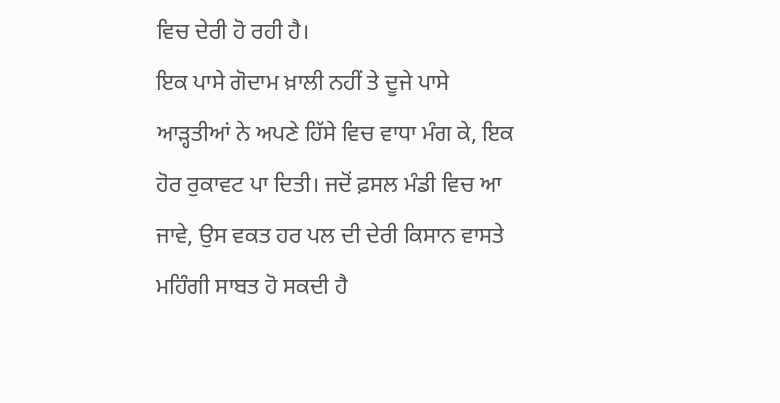ਵਿਚ ਦੇਰੀ ਹੋ ਰਹੀ ਹੈ।
ਇਕ ਪਾਸੇ ਗੋਦਾਮ ਖ਼ਾਲੀ ਨਹੀਂ ਤੇ ਦੂਜੇ ਪਾਸੇ ਆੜ੍ਹਤੀਆਂ ਨੇ ਅਪਣੇ ਹਿੱਸੇ ਵਿਚ ਵਾਧਾ ਮੰਗ ਕੇ, ਇਕ ਹੋਰ ਰੁਕਾਵਟ ਪਾ ਦਿਤੀ। ਜਦੋਂ ਫ਼ਸਲ ਮੰਡੀ ਵਿਚ ਆ ਜਾਵੇ, ਉਸ ਵਕਤ ਹਰ ਪਲ ਦੀ ਦੇਰੀ ਕਿਸਾਨ ਵਾਸਤੇ ਮਹਿੰਗੀ ਸਾਬਤ ਹੋ ਸਕਦੀ ਹੈ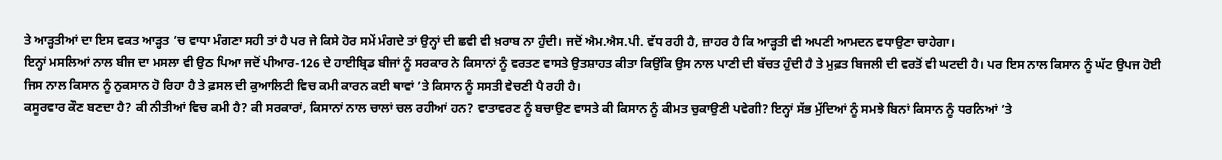ਤੇ ਆੜ੍ਹਤੀਆਂ ਦਾ ਇਸ ਵਕਤ ਆੜ੍ਹਤ ’ਚ ਵਾਧਾ ਮੰਗਣਾ ਸਹੀ ਤਾਂ ਹੈ ਪਰ ਜੇ ਕਿਸੇ ਹੋਰ ਸਮੇਂ ਮੰਗਦੇ ਤਾਂ ਉਨ੍ਹਾਂ ਦੀ ਛਵੀ ਵੀ ਖ਼ਰਾਬ ਨਾ ਹੁੰਦੀ। ਜਦੋਂ ਐਮ.ਐਸ.ਪੀ. ਵੱਧ ਰਹੀ ਹੈ, ਜ਼ਾਹਰ ਹੈ ਕਿ ਆੜ੍ਹਤੀ ਵੀ ਅਪਣੀ ਆਮਦਨ ਵਧਾਉਣਾ ਚਾਹੇਗਾ।
ਇਨ੍ਹਾਂ ਮਸਲਿਆਂ ਨਾਲ ਬੀਜ ਦਾ ਮਸਲਾ ਵੀ ਉਠ ਪਿਆ ਜਦੋਂ ਪੀਆਰ-126 ਦੇ ਹਾਈਬ੍ਰਿਡ ਬੀਜਾਂ ਨੂੰ ਸਰਕਾਰ ਨੇ ਕਿਸਾਨਾਂ ਨੂੰ ਵਰਤਣ ਵਾਸਤੇ ਉਤਸ਼ਾਹਤ ਕੀਤਾ ਕਿਉਂਕਿ ਉਸ ਨਾਲ ਪਾਣੀ ਦੀ ਬੱਚਤ ਹੁੰਦੀ ਹੈ ਤੇ ਮੁਫ਼ਤ ਬਿਜਲੀ ਦੀ ਵਰਤੋਂ ਵੀ ਘਟਦੀ ਹੈ। ਪਰ ਇਸ ਨਾਲ ਕਿਸਾਨ ਨੂੰ ਘੱਟ ਉਪਜ ਹੋਈ ਜਿਸ ਨਾਲ ਕਿਸਾਨ ਨੂੰ ਨੁਕਸਾਨ ਹੋ ਰਿਹਾ ਹੈ ਤੇ ਫ਼ਸਲ ਦੀ ਕੁਆਲਿਟੀ ਵਿਚ ਕਮੀ ਕਾਰਨ ਕਈ ਥਾਵਾਂ ’ਤੇ ਕਿਸਾਨ ਨੂੰ ਸਸਤੀ ਵੇਚਣੀ ਪੈ ਰਹੀ ਹੈ।
ਕਸੂਰਵਾਰ ਕੌਣ ਬਣਦਾ ਹੈ? ਕੀ ਨੀਤੀਆਂ ਵਿਚ ਕਮੀ ਹੈ? ਕੀ ਸਰਕਾਰਾਂ, ਕਿਸਾਨਾਂ ਨਾਲ ਚਾਲਾਂ ਚਲ ਰਹੀਆਂ ਹਨ? ਵਾਤਾਵਰਣ ਨੂੰ ਬਚਾਉਣ ਵਾਸਤੇ ਕੀ ਕਿਸਾਨ ਨੂੰ ਕੀਮਤ ਚੁਕਾਉਣੀ ਪਵੇਗੀ? ਇਨ੍ਹਾਂ ਸੱਭ ਮੁੱਦਿਆਂ ਨੂੰ ਸਮਝੇ ਬਿਨਾਂ ਕਿਸਾਨ ਨੂੰ ਧਰਨਿਆਂ ’ਤੇ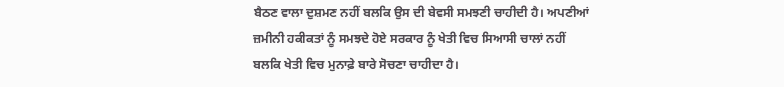ਬੈਠਣ ਵਾਲਾ ਦੁਸ਼ਮਣ ਨਹੀਂ ਬਲਕਿ ਉਸ ਦੀ ਬੇਵਸੀ ਸਮਝਣੀ ਚਾਹੀਦੀ ਹੈ। ਅਪਣੀਆਂ ਜ਼ਮੀਨੀ ਹਕੀਕਤਾਂ ਨੂੰ ਸਮਝਦੇ ਹੋਏ ਸਰਕਾਰ ਨੂੰ ਖੇਤੀ ਵਿਚ ਸਿਆਸੀ ਚਾਲਾਂ ਨਹੀਂ ਬਲਕਿ ਖੇਤੀ ਵਿਚ ਮੁਨਾਫ਼ੇ ਬਾਰੇ ਸੋਚਣਾ ਚਾਹੀਦਾ ਹੈ।